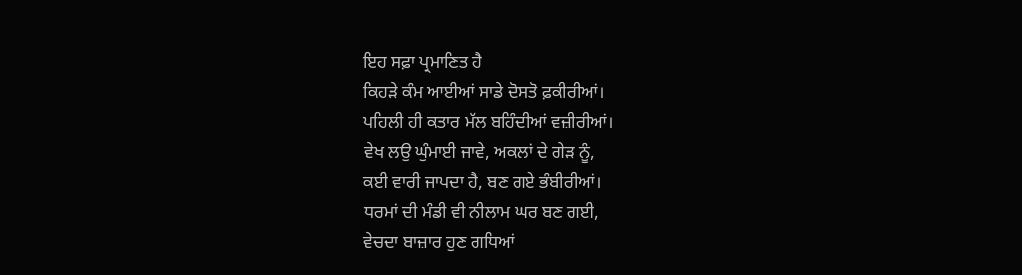ਇਹ ਸਫ਼ਾ ਪ੍ਰਮਾਣਿਤ ਹੈ
ਕਿਹੜੇ ਕੰਮ ਆਈਆਂ ਸਾਡੇ ਦੋਸਤੋ ਫ਼ਕੀਰੀਆਂ।
ਪਹਿਲੀ ਹੀ ਕਤਾਰ ਮੱਲ ਬਹਿੰਦੀਆਂ ਵਜ਼ੀਰੀਆਂ।
ਵੇਖ ਲਉ ਘੁੰਮਾਈ ਜਾਵੇ, ਅਕਲਾਂ ਦੇ ਗੇੜ ਨੂੰ,
ਕਈ ਵਾਰੀ ਜਾਪਦਾ ਹੈ, ਬਣ ਗਏ ਭੰਬੀਰੀਆਂ।
ਧਰਮਾਂ ਦੀ ਮੰਡੀ ਵੀ ਨੀਲਾਮ ਘਰ ਬਣ ਗਈ,
ਵੇਚਦਾ ਬਾਜ਼ਾਰ ਹੁਣ ਗਧਿਆਂ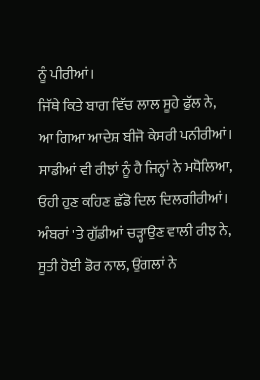ਨੂੰ ਪੀਰੀਆਂ।
ਜਿੱਥੇ ਕਿਤੇ ਬਾਗ ਵਿੱਚ ਲਾਲ ਸੂਹੇ ਫੁੱਲ ਨੇ,
ਆ ਗਿਆ ਆਦੇਸ਼ ਬੀਜੋ ਕੇਸਰੀ ਪਨੀਰੀਆਂ।
ਸਾਡੀਆਂ ਵੀ ਰੀਝਾਂ ਨੂੰ ਹੈ ਜਿਨ੍ਹਾਂ ਨੇ ਮਧੋਲਿਆ,
ਓਹੀ ਹੁਣ ਕਹਿਣ ਛੱਡੋ ਦਿਲ ਦਿਲਗੀਰੀਆਂ।
ਅੰਬਰਾਂ 'ਤੇ ਗੁੱਡੀਆਂ ਚੜ੍ਹਾਉਣ ਵਾਲੀ ਰੀਝ ਨੇ,
ਸੂਤੀ ਹੋਈ ਡੋਰ ਨਾਲ, ਉਂਗਲਾਂ ਨੇ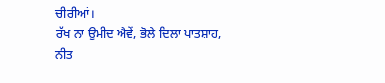ਚੀਰੀਆਂ।
ਰੱਖ ਨਾ ਉਮੀਦ ਐਵੇਂ, ਭੋਲੇ ਦਿਲਾ ਪਾਤਸ਼ਾਹ,
ਨੀਤ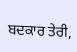ਬਦਕਾਰ ਤੇਰੀ,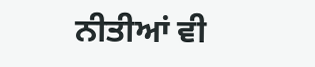ਨੀਤੀਆਂ ਵੀ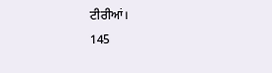ਟੀਰੀਆਂ।
145